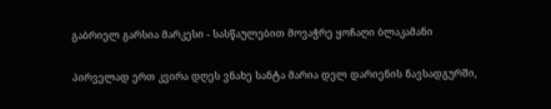გაბრიელ გარსია მარკესი - სასწაულებით მოვაჭრე ყოჩაღი ბლაკამანი

პირველად ერთ კვირა დღეს ვნახე სანტა მარია დელ დარიენის ნავსადგურში,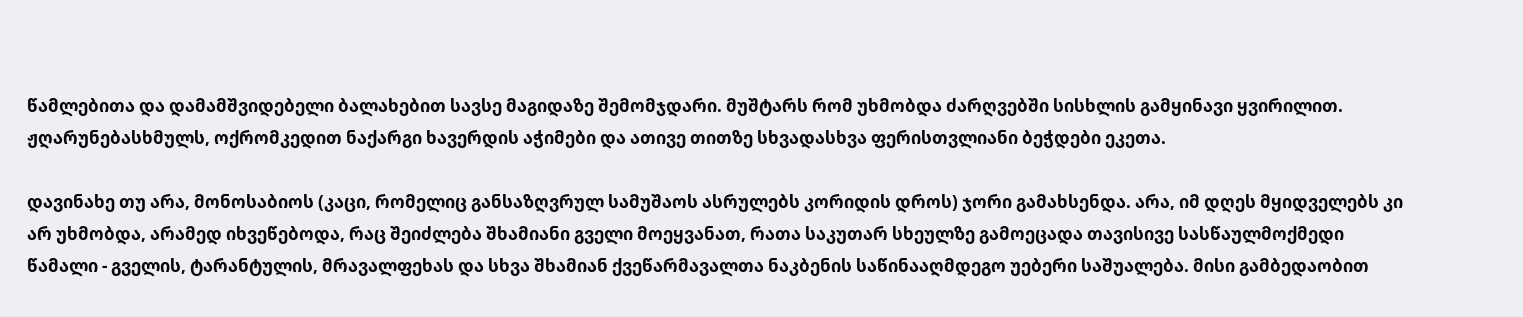წამლებითა და დამამშვიდებელი ბალახებით სავსე მაგიდაზე შემომჯდარი. მუშტარს რომ უხმობდა ძარღვებში სისხლის გამყინავი ყვირილით. ჟღარუნებასხმულს, ოქრომკედით ნაქარგი ხავერდის აჭიმები და ათივე თითზე სხვადასხვა ფერისთვლიანი ბეჭდები ეკეთა.

დავინახე თუ არა, მონოსაბიოს (კაცი, რომელიც განსაზღვრულ სამუშაოს ასრულებს კორიდის დროს) ჯორი გამახსენდა. არა, იმ დღეს მყიდველებს კი არ უხმობდა, არამედ იხვეწებოდა, რაც შეიძლება შხამიანი გველი მოეყვანათ, რათა საკუთარ სხეულზე გამოეცადა თავისივე სასწაულმოქმედი წამალი - გველის, ტარანტულის, მრავალფეხას და სხვა შხამიან ქვეწარმავალთა ნაკბენის საწინააღმდეგო უებერი საშუალება. მისი გამბედაობით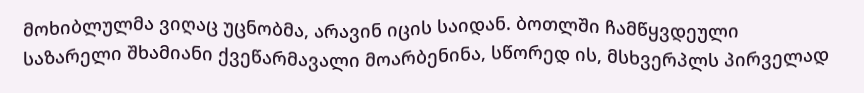მოხიბლულმა ვიღაც უცნობმა, არავინ იცის საიდან. ბოთლში ჩამწყვდეული საზარელი შხამიანი ქვეწარმავალი მოარბენინა, სწორედ ის, მსხვერპლს პირველად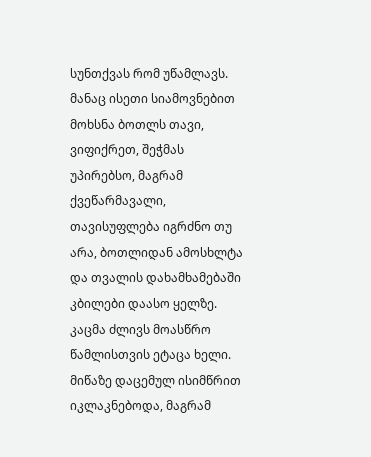სუნთქვას რომ უწამლავს. მანაც ისეთი სიამოვნებით მოხსნა ბოთლს თავი, ვიფიქრეთ, შეჭმას უპირებსო, მაგრამ ქვეწარმავალი, თავისუფლება იგრძნო თუ არა, ბოთლიდან ამოსხლტა და თვალის დახამხამებაში კბილები დაასო ყელზე. კაცმა ძლივს მოასწრო წამლისთვის ეტაცა ხელი. მიწაზე დაცემულ ისიმწრით იკლაკნებოდა, მაგრამ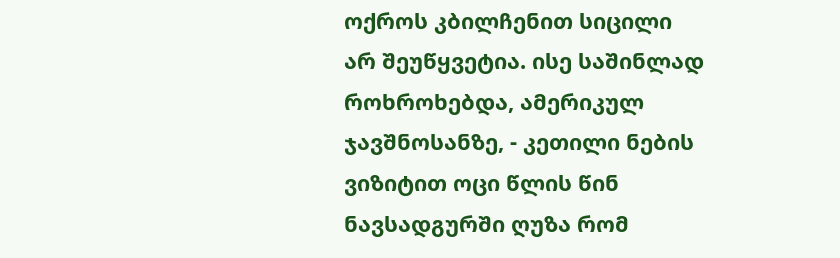ოქროს კბილჩენით სიცილი არ შეუწყვეტია. ისე საშინლად როხროხებდა, ამერიკულ ჯავშნოსანზე, - კეთილი ნების ვიზიტით ოცი წლის წინ ნავსადგურში ღუზა რომ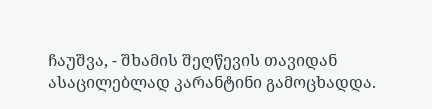ჩაუშვა, - შხამის შეღწევის თავიდან ასაცილებლად კარანტინი გამოცხადდა.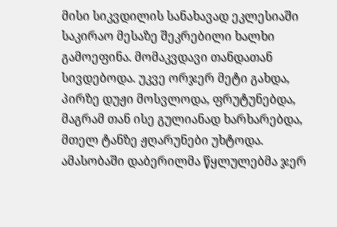მისი სიკვდილის სანახავად ეკლესიაში საკირაო მესაზე შეკრებილი ხალხი გამოეფინა. მომაკვდავი თანდათან სივდებოდა. უკვე ორჯერ მეტი გახდა, პირზე დუჟი მოსვლოდა, ფრუტუნებდა, მაგრამ თან ისე გულიანად ხარხარებდა, მთელ ტანზე ჟღარუნები უხტოდა. ამასობაში დაბერილმა წყლულებმა ჯერ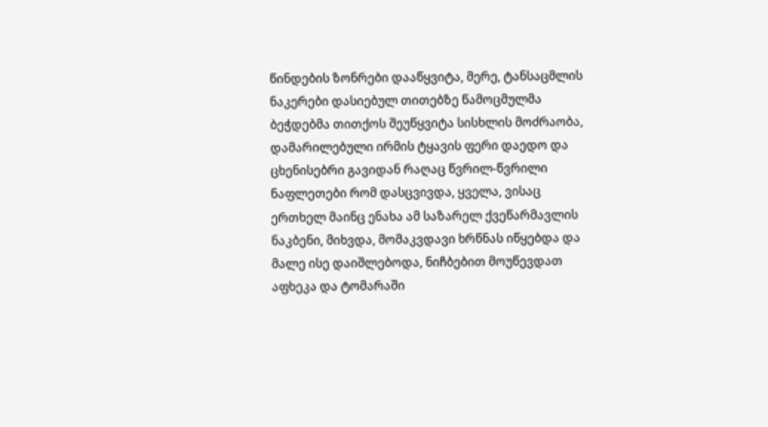წინდების ზონრები დააწყვიტა, მერე, ტანსაცმლის ნაკერები დასიებულ თითებზე წამოცმულმა ბეჭდებმა თითქოს შეუწყვიტა სისხლის მოძრაობა, დამარილებული ირმის ტყავის ფერი დაედო და ცხენისებრი გავიდან რაღაც წვრილ-წვრილი ნაფლეთები რომ დასცვივდა, ყველა, ვისაც ერთხელ მაინც ენახა ამ საზარელ ქვეწარმავლის ნაკბენი, მიხვდა, მომაკვდავი ხრწნას იწყებდა და მალე ისე დაიშლებოდა, ნიჩბებით მოუწევდათ აფხეკა და ტომარაში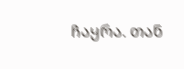ჩაყრა. თან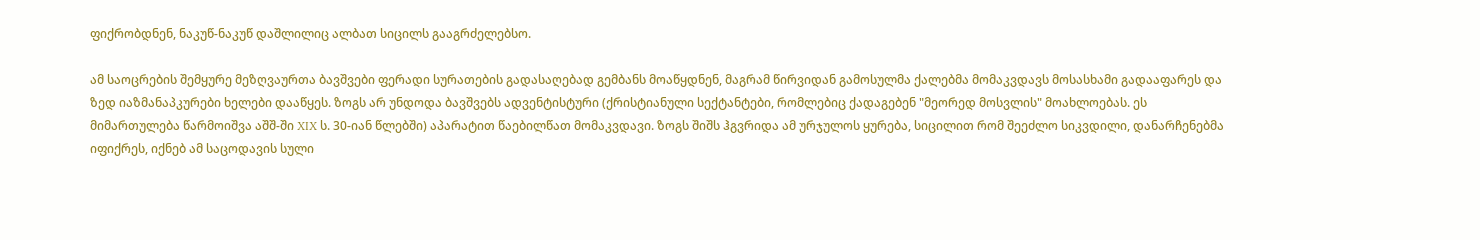ფიქრობდნენ, ნაკუწ-ნაკუწ დაშლილიც ალბათ სიცილს გააგრძელებსო.

ამ საოცრების შემყურე მეზღვაურთა ბავშვები ფერადი სურათების გადასაღებად გემბანს მოაწყდნენ, მაგრამ წირვიდან გამოსულმა ქალებმა მომაკვდავს მოსასხამი გადააფარეს და ზედ იაზმანაპკურები ხელები დააწყეს. ზოგს არ უნდოდა ბავშვებს ადვენტისტური (ქრისტიანული სექტანტები, რომლებიც ქადაგებენ "მეორედ მოსვლის" მოახლოებას. ეს მიმართულება წარმოიშვა აშშ-ში XIX ს. 30-იან წლებში) აპარატით წაებილწათ მომაკვდავი. ზოგს შიშს ჰგვრიდა ამ ურჯულოს ყურება, სიცილით რომ შეეძლო სიკვდილი, დანარჩენებმა იფიქრეს, იქნებ ამ საცოდავის სული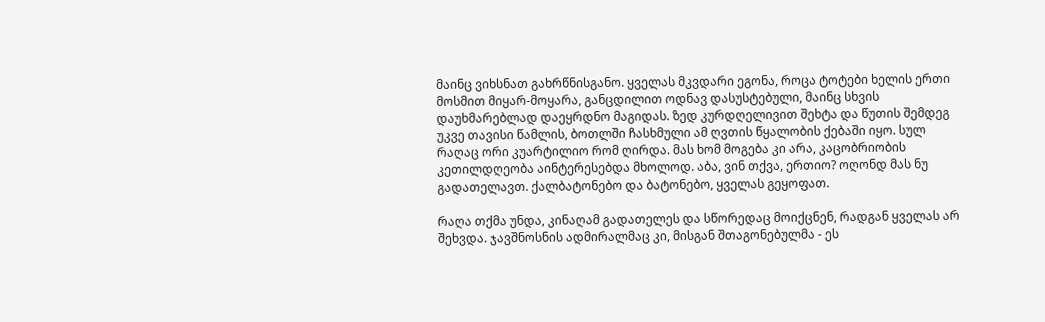მაინც ვიხსნათ გახრწნისგანო. ყველას მკვდარი ეგონა, როცა ტოტები ხელის ერთი მოსმით მიყარ-მოყარა, განცდილით ოდნავ დასუსტებული, მაინც სხვის დაუხმარებლად დაეყრდნო მაგიდას. ზედ კურდღელივით შეხტა და წუთის შემდეგ უკვე თავისი წამლის, ბოთლში ჩასხმული ამ ღვთის წყალობის ქებაში იყო. სულ რაღაც ორი კუარტილიო რომ ღირდა. მას ხომ მოგება კი არა, კაცობრიობის კეთილდღეობა აინტერესებდა მხოლოდ. აბა, ვინ თქვა, ერთიო? ოღონდ მას ნუ გადათელავთ. ქალბატონებო და ბატონებო, ყველას გეყოფათ.

რაღა თქმა უნდა, კინაღამ გადათელეს და სწორედაც მოიქცნენ, რადგან ყველას არ შეხვდა. ჯავშნოსნის ადმირალმაც კი, მისგან შთაგონებულმა - ეს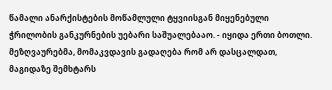წამალი ანარქისტების მოწამლული ტყვიისგან მიყენებული ჭრილობის განკურნების უებარი საშუალებააო. - იყიდა ერთი ბოთლი. მეზღვაურებმა, მომაკვდავის გადაღება რომ არ დასცალდათ, მაგიდაზე შემხტარს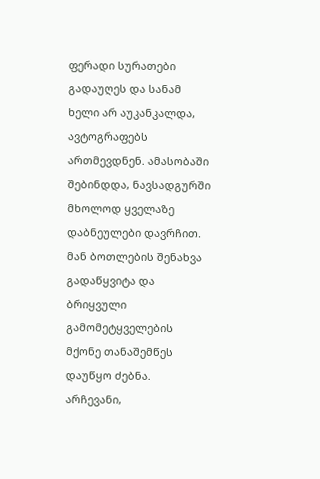ფერადი სურათები გადაუღეს და სანამ ხელი არ აუკანკალდა, ავტოგრაფებს ართმევდნენ. ამასობაში შებინდდა, ნავსადგურში მხოლოდ ყველაზე დაბნეულები დავრჩით. მან ბოთლების შენახვა გადაწყვიტა და ბრიყვული გამომეტყველების მქონე თანაშემწეს დაუწყო ძებნა. არჩევანი,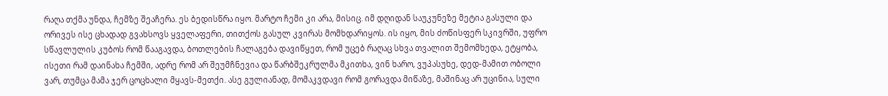რაღა თქმა უნდა, ჩემზე შეაჩერა. ეს ბედისწრა იყო. მარტო ჩემი კი არა, მისიც. იმ დღიდან საუკუნეზე მეტია გასული და ორივეს ისე ცხადად გვახსოვს ყველაფერი, თითქოს გასულ კვირას მომხდარიყოს. ის იყო, მის ძოწისფერ სკივრში, უფრო სწავლულის კუბოს რომ წააგავდა, ბოთლების ჩალაგება დავიწყეთ, რომ უცებ რაღაც სხვა თვალით შემომხედა, ეტყობა, ისეთი რამ დაინახა ჩემში, ადრე რომ არ შეუმჩნევია და წარბშეკრულმა მკითხა, ვინ ხარო, ვუპასუხე, დედ-მამით ობოლი ვარ, თუმცა მამა ჯერ ცოცხალი მყავს-მეთქი. ასე გულიანად, მომაკვდავი რომ გორავდა მიწაზე, მაშინაც არ უცინია, სული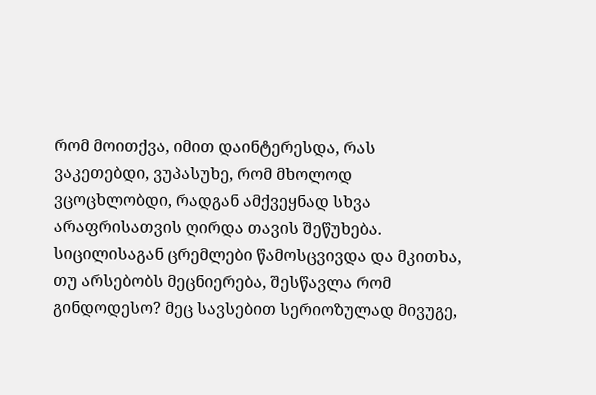რომ მოითქვა, იმით დაინტერესდა, რას ვაკეთებდი, ვუპასუხე, რომ მხოლოდ ვცოცხლობდი, რადგან ამქვეყნად სხვა არაფრისათვის ღირდა თავის შეწუხება. სიცილისაგან ცრემლები წამოსცვივდა და მკითხა, თუ არსებობს მეცნიერება, შესწავლა რომ გინდოდესო? მეც სავსებით სერიოზულად მივუგე,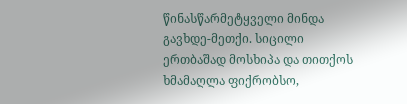წინასწარმეტყველი მინდა გავხდე-მეთქი. სიცილი ერთბაშად მოსხიპა და თითქოს ხმამაღლა ფიქრობსო,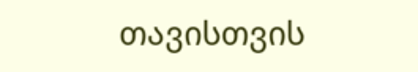თავისთვის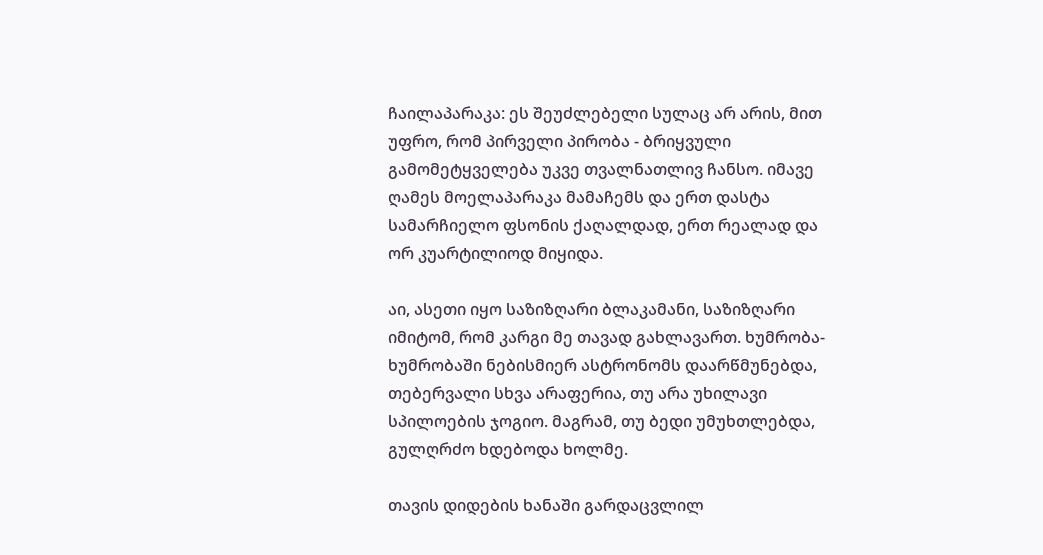ჩაილაპარაკა: ეს შეუძლებელი სულაც არ არის, მით უფრო, რომ პირველი პირობა - ბრიყვული გამომეტყველება უკვე თვალნათლივ ჩანსო. იმავე ღამეს მოელაპარაკა მამაჩემს და ერთ დასტა სამარჩიელო ფსონის ქაღალდად, ერთ რეალად და ორ კუარტილიოდ მიყიდა.

აი, ასეთი იყო საზიზღარი ბლაკამანი, საზიზღარი იმიტომ, რომ კარგი მე თავად გახლავართ. ხუმრობა-ხუმრობაში ნებისმიერ ასტრონომს დაარწმუნებდა, თებერვალი სხვა არაფერია, თუ არა უხილავი სპილოების ჯოგიო. მაგრამ, თუ ბედი უმუხთლებდა, გულღრძო ხდებოდა ხოლმე.

თავის დიდების ხანაში გარდაცვლილ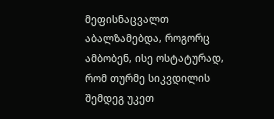მეფისნაცვალთ აბალზამებდა, როგორც ამბობენ, ისე ოსტატურად, რომ თურმე სიკვდილის შემდეგ უკეთ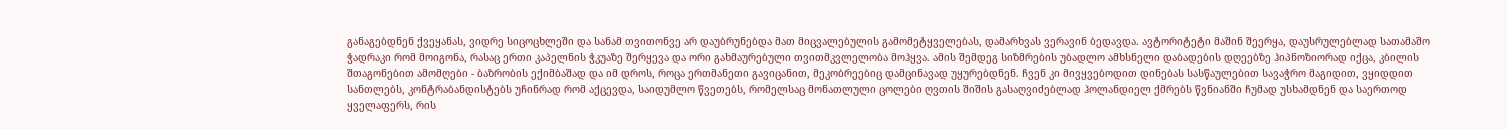განაგებდნენ ქვეყანას, ვიდრე სიცოცხლეში და სანამ თვითონვე არ დაუბრუნებდა მათ მიცვალებულის გამომეტყველებას, დამარხვას ვერავინ ბედავდა. ავტორიტეტი მაშინ შეერყა, დაუსრულებლად სათამაშო ჭადრაკი რომ მოიგონა, რასაც ერთი კაპელნის ჭკუაზე შერყევა და ორი გახმაურებული თვითმკვლელობა მოჰყვა. ამის შემდეგ სიზმრების უბადლო ამხსნელი დაბადების დღეებზე ჰიპნოზიორად იქცა, კბილის შთაგონებით ამომღები - ბაზრობის ექიმბაშად და იმ დროს, როცა ერთმანეთი გავიცანით, მეკობრეებიც დამცინავად უყურებდნენ. ჩვენ კი მივყვებოდით დინებას სასწაულებით სავაჭრო მაგიდით, ვყიდდით სანთლებს, კონტრაბანდისტებს უჩინრად რომ აქცევდა, საიდუმლო წვეთებს, რომელსაც მონათლული ცოლები ღვთის შიშის გასაღვიძებლად ჰოლანდიელ ქმრებს წვნიანში ჩუმად უსხამდნენ და საერთოდ ყველაფერს, რის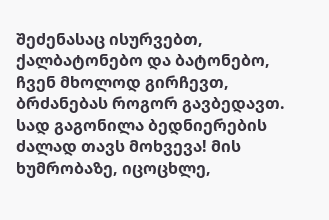შეძენასაც ისურვებთ, ქალბატონებო და ბატონებო, ჩვენ მხოლოდ გირჩევთ, ბრძანებას როგორ გავბედავთ. სად გაგონილა ბედნიერების ძალად თავს მოხვევა! მის ხუმრობაზე, იცოცხლე,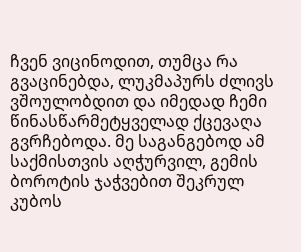ჩვენ ვიცინოდით, თუმცა რა გვაცინებდა, ლუკმაპურს ძლივს ვშოულობდით და იმედად ჩემი წინასწარმეტყველად ქცევაღა გვრჩებოდა. მე საგანგებოდ ამ საქმისთვის აღჭურვილ, გემის ბოროტის ჯაჭვებით შეკრულ კუბოს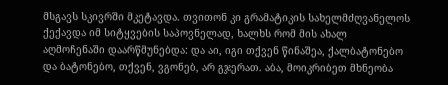მსგავს სკივრში მკეტავდა. თვითონ კი გრამატიკის სახელმძღვანელოს ქექავდა იმ სიტყვების საპოვნელად, ხალხს რომ მის ახალ აღმოჩენაში დაარწმუნებდა: და აი, იგი თქვენ წინაშეა, ქალბატონებო და ბატონებო, თქვენ, ვგონებ, არ გჯერათ. აბა, მოიკრიბეთ მხნეობა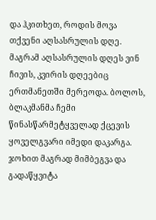და ჰკითხეთ, როდის მოვა თქვენი აღსასრულის დღე. მაგრამ აღსასრულის დღეს ვინ ჩივის, კვირის დღეებიც ერთმანეთში მერეოდა. ბოლოს, ბლაკმანმა ჩემი წინასწარმეტყველად ქცევის ყოველგვარი იმედი დაკარგა. ჯოხით მაგრად მიმბეგვა და გადაწყვიტა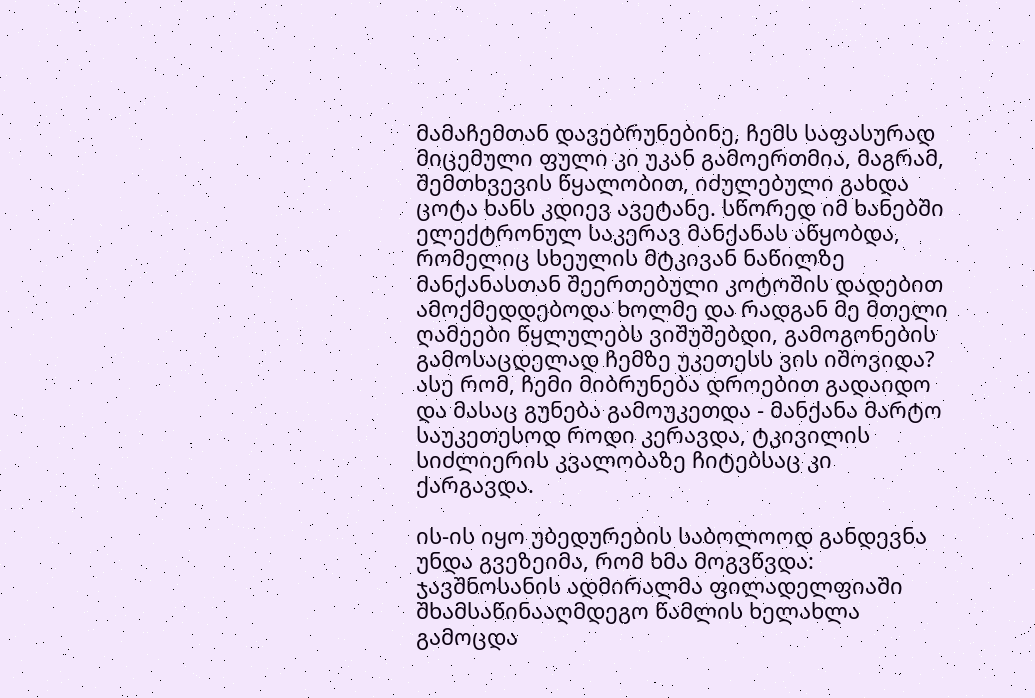მამაჩემთან დავებრუნებინე, ჩემს საფასურად მიცემული ფული კი უკან გამოერთმია, მაგრამ, შემთხვევის წყალობით, იძულებული გახდა ცოტა ხანს კდიევ ავეტანე. სწორედ იმ ხანებში ელექტრონულ საკერავ მანქანას აწყობდა, რომელიც სხეულის მტკივან ნაწილზე მანქანასთან შეერთებული კოტოშის დადებით ამოქმედდებოდა ხოლმე და რადგან მე მთელი ღამეები წყლულებს ვიშუშებდი, გამოგონების გამოსაცდელად ჩემზე უკეთესს ვის იშოვიდა? ასე რომ, ჩემი მიბრუნება დროებით გადაიდო და მასაც გუნება გამოუკეთდა - მანქანა მარტო საუკეთესოდ როდი კერავდა, ტკივილის სიძლიერის კვალობაზე ჩიტებსაც კი ქარგავდა.

ის-ის იყო უბედურების საბოლოოდ განდევნა უნდა გვეზეიმა, რომ ხმა მოგვწვდა: ჯავშნოსანის ადმირალმა ფილადელფიაში შხამსაწინააღმდეგო წამლის ხელახლა გამოცდა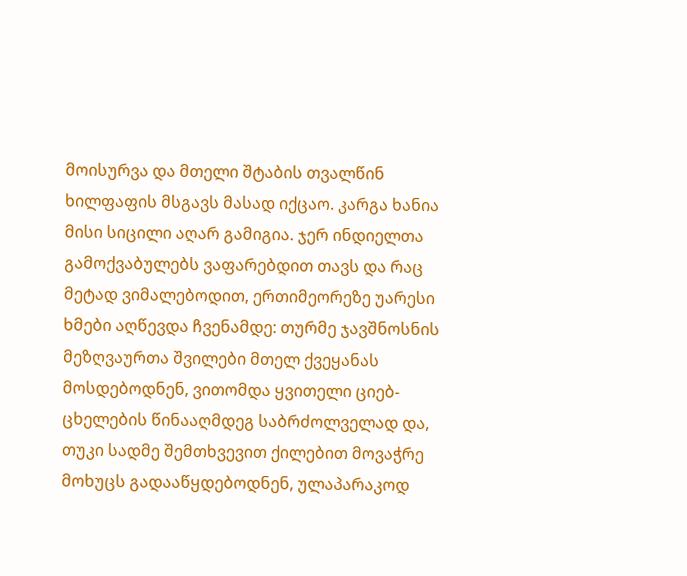მოისურვა და მთელი შტაბის თვალწინ ხილფაფის მსგავს მასად იქცაო. კარგა ხანია მისი სიცილი აღარ გამიგია. ჯერ ინდიელთა გამოქვაბულებს ვაფარებდით თავს და რაც მეტად ვიმალებოდით, ერთიმეორეზე უარესი ხმები აღწევდა ჩვენამდე: თურმე ჯავშნოსნის მეზღვაურთა შვილები მთელ ქვეყანას მოსდებოდნენ, ვითომდა ყვითელი ციებ-ცხელების წინააღმდეგ საბრძოლველად და, თუკი სადმე შემთხვევით ქილებით მოვაჭრე მოხუცს გადააწყდებოდნენ, ულაპარაკოდ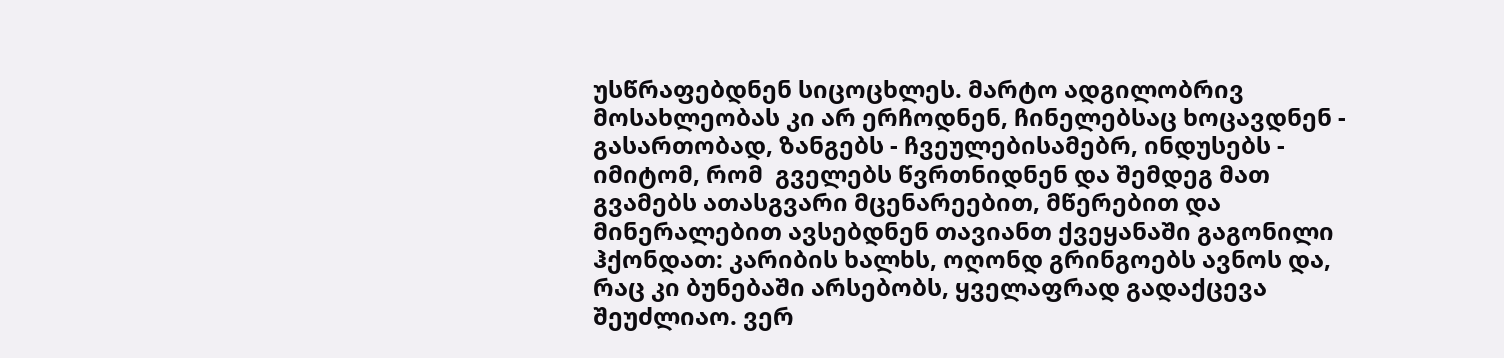უსწრაფებდნენ სიცოცხლეს. მარტო ადგილობრივ მოსახლეობას კი არ ერჩოდნენ, ჩინელებსაც ხოცავდნენ - გასართობად, ზანგებს - ჩვეულებისამებრ, ინდუსებს - იმიტომ, რომ  გველებს წვრთნიდნენ და შემდეგ მათ გვამებს ათასგვარი მცენარეებით, მწერებით და მინერალებით ავსებდნენ თავიანთ ქვეყანაში გაგონილი ჰქონდათ: კარიბის ხალხს, ოღონდ გრინგოებს ავნოს და, რაც კი ბუნებაში არსებობს, ყველაფრად გადაქცევა შეუძლიაო. ვერ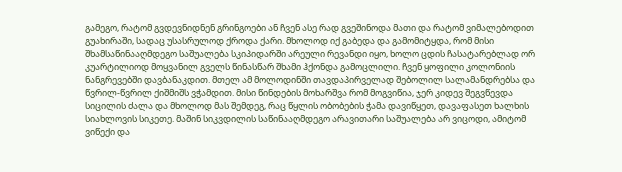გამეგო, რატომ გვდევნიდნენ გრინგოები ან ჩვენ ასე რად გვეშინოდა მათი და რატომ ვიმალებოდით გუახირაში, სადაც უსასრულოდ ქროდა ქარი. მხოლოდ იქ გაბედა და გამომიტყდა, რომ მისი შხამსაწინააღმდეგო საშუალება სკიპიდარში არეული რევანდი იყო, ხოლო ცდის ჩასატარებლად ორ კუარტილიოდ მოყვანილ გველს წინასწარ შხამი ჰქონდა გამოცლილი. ჩვენ ყოფილი კოლონიის ნანგრევებში დავბანაკდით. მთელ ამ მოლოდინში თავდაპირველად შებოლილ სალამანდრებსა და წვრილ-წვრილ ქიშმიშს ვჭამდით. მისი წინდების მოხარშვა რომ მოგვიწია, ჯერ კიდევ შეგვწევდა სიცილის ძალა და მხოლოდ მას შემდეგ, რაც წყლის ობობების ჭამა დავიწყეთ, დავაფასეთ ხალხის სიახლოვის სიკეთე. მაშინ სიკვდილის საწინააღმდეგო არავითარი საშუალება არ ვიცოდი, ამიტომ ვიწექი და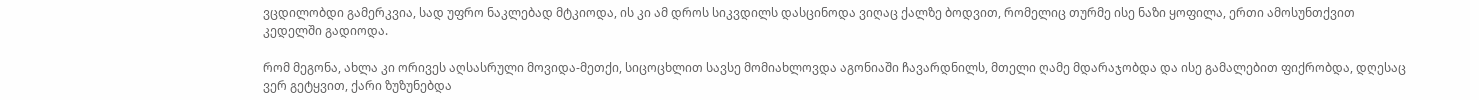ვცდილობდი გამერკვია, სად უფრო ნაკლებად მტკიოდა, ის კი ამ დროს სიკვდილს დასცინოდა ვიღაც ქალზე ბოდვით, რომელიც თურმე ისე ნაზი ყოფილა, ერთი ამოსუნთქვით კედელში გადიოდა.

რომ მეგონა, ახლა კი ორივეს აღსასრული მოვიდა-მეთქი, სიცოცხლით სავსე მომიახლოვდა აგონიაში ჩავარდნილს, მთელი ღამე მდარაჯობდა და ისე გამალებით ფიქრობდა, დღესაც ვერ გეტყვით, ქარი ზუზუნებდა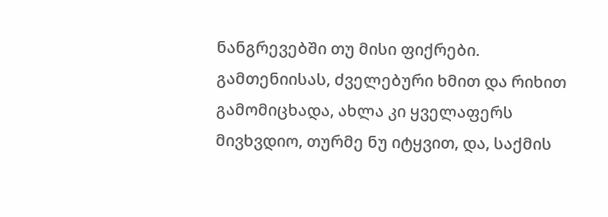ნანგრევებში თუ მისი ფიქრები. გამთენიისას, ძველებური ხმით და რიხით გამომიცხადა, ახლა კი ყველაფერს მივხვდიო, თურმე ნუ იტყვით, და, საქმის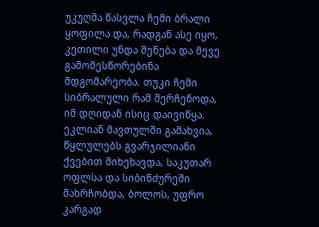უკუღმა წასვლა ჩემი ბრალი ყოფილა და, რადგან ასე იყო, კეთილი უნდა მენება და მევე გამომესწორებინა მდგომარეობა. თუკი ჩემი სიბრალული რამ შერჩენოდა, იმ დღიდან ისიც დაივიწყა. ეკლიან მავთულში გამახვია, წყლულებს გვარჯილიანი ქვებით მიხეხავდა, საკუთარ ოფლსა და სიბინძურეში მახრჩობდა, ბოლოს, უფრო კარგად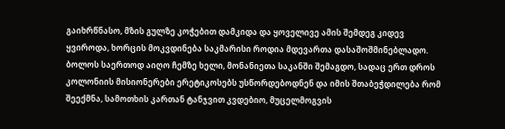გაიხრწნასო, მზის გულზე კოჭებით დამკიდა და ყოველივე ამის შემდეგ კიდევ ყვიროდა, ხორცის მოკვდინება საკმარისი როდია მდევართა დასაშოშმინებლადო. ბოლოს საერთოდ აიღო ჩემზე ხელი, მონანიეთა საკანში შემაგდო, სადაც ერთ დროს კოლონიის მისიონერები ერეტიკოსებს უსწორდებოდნენ და იმის შთაბეჭდილება რომ შეექმნა, სამოთხის კართან ტანჯვით კვდებიო, მუცელმოგვის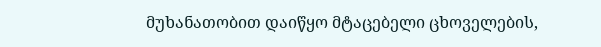მუხანათობით დაიწყო მტაცებელი ცხოველების,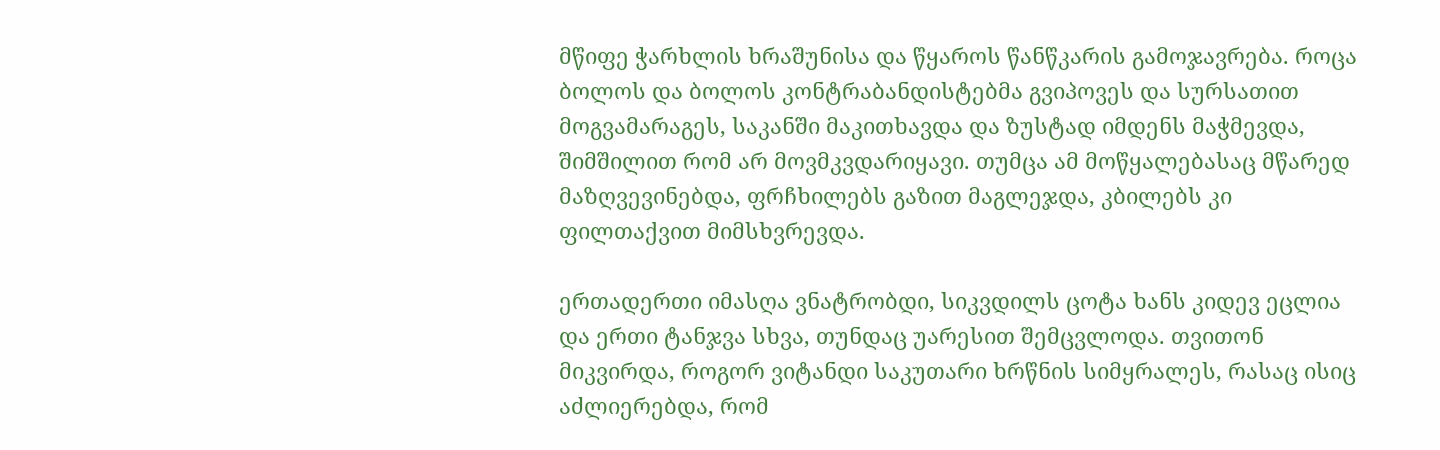მწიფე ჭარხლის ხრაშუნისა და წყაროს წანწკარის გამოჯავრება. როცა ბოლოს და ბოლოს კონტრაბანდისტებმა გვიპოვეს და სურსათით მოგვამარაგეს, საკანში მაკითხავდა და ზუსტად იმდენს მაჭმევდა, შიმშილით რომ არ მოვმკვდარიყავი. თუმცა ამ მოწყალებასაც მწარედ მაზღვევინებდა, ფრჩხილებს გაზით მაგლეჯდა, კბილებს კი ფილთაქვით მიმსხვრევდა.

ერთადერთი იმასღა ვნატრობდი, სიკვდილს ცოტა ხანს კიდევ ეცლია და ერთი ტანჯვა სხვა, თუნდაც უარესით შემცვლოდა. თვითონ მიკვირდა, როგორ ვიტანდი საკუთარი ხრწნის სიმყრალეს, რასაც ისიც აძლიერებდა, რომ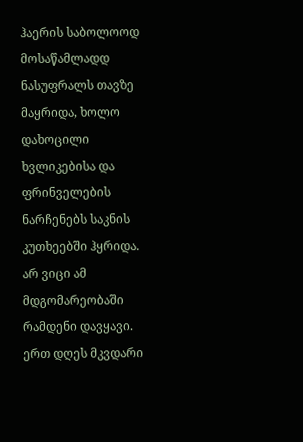ჰაერის საბოლოოდ მოსაწამლადდ ნასუფრალს თავზე მაყრიდა, ხოლო დახოცილი ხვლიკებისა და ფრინველების ნარჩენებს საკნის კუთხეებში ჰყრიდა. არ ვიცი ამ მდგომარეობაში რამდენი დავყავი. ერთ დღეს მკვდარი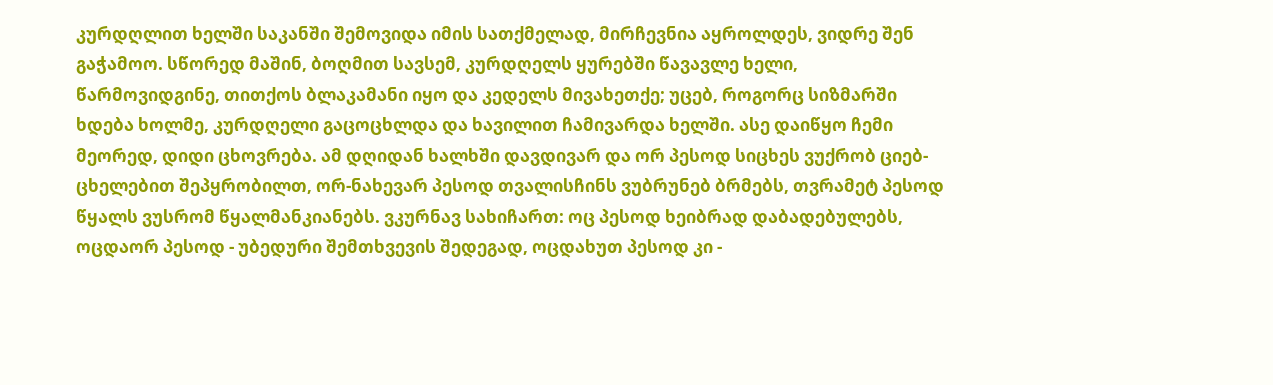კურდღლით ხელში საკანში შემოვიდა იმის სათქმელად, მირჩევნია აყროლდეს, ვიდრე შენ გაჭამოო. სწორედ მაშინ, ბოღმით სავსემ, კურდღელს ყურებში წავავლე ხელი, წარმოვიდგინე, თითქოს ბლაკამანი იყო და კედელს მივახეთქე; უცებ, როგორც სიზმარში ხდება ხოლმე, კურდღელი გაცოცხლდა და ხავილით ჩამივარდა ხელში. ასე დაიწყო ჩემი მეორედ, დიდი ცხოვრება. ამ დღიდან ხალხში დავდივარ და ორ პესოდ სიცხეს ვუქრობ ციებ-ცხელებით შეპყრობილთ, ორ-ნახევარ პესოდ თვალისჩინს ვუბრუნებ ბრმებს, თვრამეტ პესოდ წყალს ვუსრომ წყალმანკიანებს. ვკურნავ სახიჩართ: ოც პესოდ ხეიბრად დაბადებულებს, ოცდაორ პესოდ - უბედური შემთხვევის შედეგად, ოცდახუთ პესოდ კი -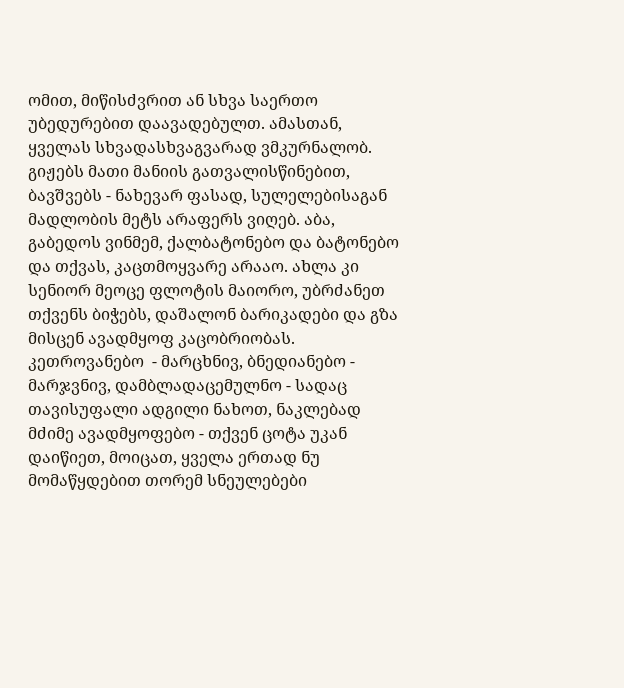ომით, მიწისძვრით ან სხვა საერთო უბედურებით დაავადებულთ. ამასთან, ყველას სხვადასხვაგვარად ვმკურნალობ. გიჟებს მათი მანიის გათვალისწინებით, ბავშვებს - ნახევარ ფასად, სულელებისაგან მადლობის მეტს არაფერს ვიღებ. აბა, გაბედოს ვინმემ, ქალბატონებო და ბატონებო და თქვას, კაცთმოყვარე არააო. ახლა კი სენიორ მეოცე ფლოტის მაიორო, უბრძანეთ თქვენს ბიჭებს, დაშალონ ბარიკადები და გზა მისცენ ავადმყოფ კაცობრიობას. კეთროვანებო  - მარცხნივ, ბნედიანებო - მარჯვნივ, დამბლადაცემულნო - სადაც თავისუფალი ადგილი ნახოთ, ნაკლებად მძიმე ავადმყოფებო - თქვენ ცოტა უკან დაიწიეთ, მოიცათ, ყველა ერთად ნუ მომაწყდებით თორემ სნეულებები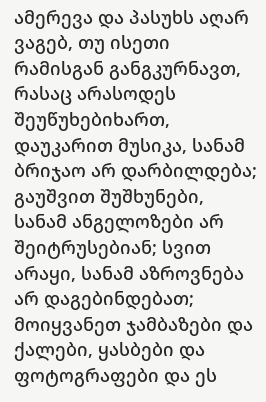ამერევა და პასუხს აღარ ვაგებ, თუ ისეთი რამისგან განგკურნავთ, რასაც არასოდეს შეუწუხებიხართ, დაუკარით მუსიკა, სანამ ბრიჯაო არ დარბილდება; გაუშვით შუშხუნები, სანამ ანგელოზები არ შეიტრუსებიან; სვით არაყი, სანამ აზროვნება არ დაგებინდებათ; მოიყვანეთ ჯამბაზები და ქალები, ყასბები და ფოტოგრაფები და ეს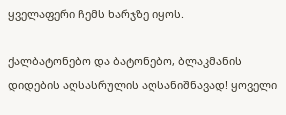ყველაფერი ჩემს ხარჯზე იყოს.

ქალბატონებო და ბატონებო, ბლაკმანის დიდების აღსასრულის აღსანიშნავად! ყოველი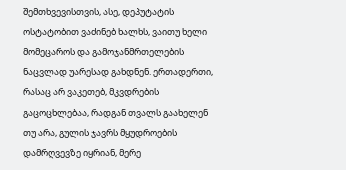შემთხვევისთვის, ასე, დეპუტატის ოსტატობით ვაძინებ ხალხს, ვაითუ ხელი მომეცაროს და გამოჯანმრთელების ნაცვლად უარესად გახდნენ. ერთადერთი, რასაც არ ვაკეთებ, მკვდრების გაცოცხლებაა, რადგან თვალს გაახელენ თუ არა, გულის ჯავრს მყუდროების დამრღვევზე იყრიან, მერე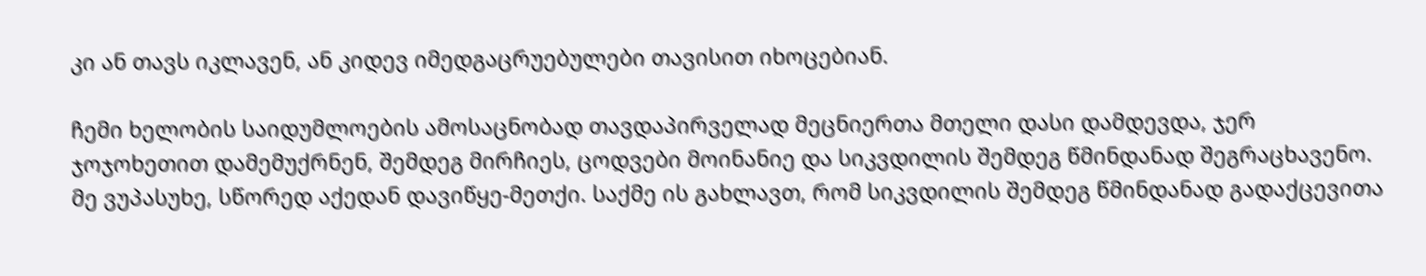კი ან თავს იკლავენ, ან კიდევ იმედგაცრუებულები თავისით იხოცებიან.

ჩემი ხელობის საიდუმლოების ამოსაცნობად თავდაპირველად მეცნიერთა მთელი დასი დამდევდა, ჯერ ჯოჯოხეთით დამემუქრნენ, შემდეგ მირჩიეს, ცოდვები მოინანიე და სიკვდილის შემდეგ წმინდანად შეგრაცხავენო. მე ვუპასუხე, სწორედ აქედან დავიწყე-მეთქი. საქმე ის გახლავთ, რომ სიკვდილის შემდეგ წმინდანად გადაქცევითა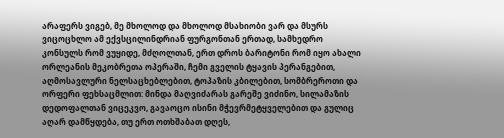არაფერს ვიგებ, მე მხოლოდ და მხოლოდ მსახიობი ვარ და მსურს ვიცოცხლო ამ ექვსცილინდრიან ფურგონთან ერთად, სამხედრო კონსულს რომ ვუყიდე, მძღოლთან, ერთ დროს ბარიტონი რომ იყო ახალი ორლეანის მეკობრეთა ოპერაში, ჩემი გველის ტყავის პერანგებით, აღმოსავლური ნელსაცხებლებით, ტოპაზის კბილებით, სომბრეროთი და ორფერი ფეხსაცმლით: მინდა მაღვიძარას გარეშე ვიძინო, სილამაზის დედოფალთან ვიცეკვო, გავაოცო ისინი მჭევრმეტყველებით და გულიც აღარ დამწყდება, თუ ერთ ოთხშაბათ დღეს,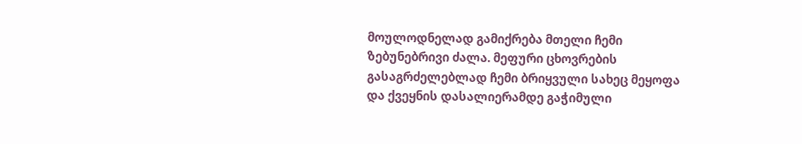მოულოდნელად გამიქრება მთელი ჩემი ზებუნებრივი ძალა. მეფური ცხოვრების გასაგრძელებლად ჩემი ბრიყვული სახეც მეყოფა და ქვეყნის დასალიერამდე გაჭიმული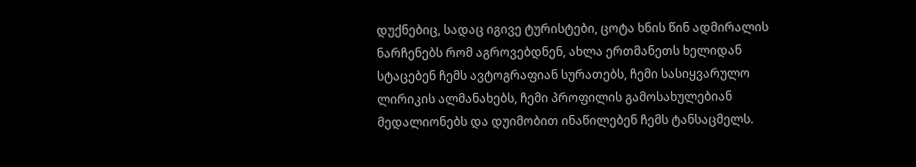დუქნებიც, სადაც იგივე ტურისტები, ცოტა ხნის წინ ადმირალის ნარჩენებს რომ აგროვებდნენ, ახლა ერთმანეთს ხელიდან სტაცებენ ჩემს ავტოგრაფიან სურათებს, ჩემი სასიყვარულო ლირიკის ალმანახებს, ჩემი პროფილის გამოსახულებიან მედალიონებს და დუიმობით ინაწილებენ ჩემს ტანსაცმელს.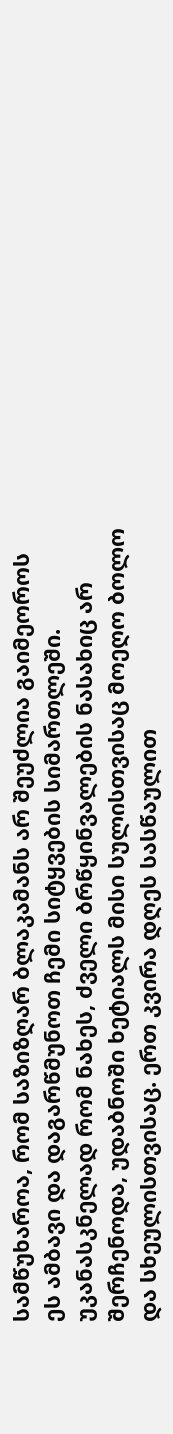სამწუხაროა, რომ საზიზღარ ბლაკამანს არ შეუძლია გაიმეოროს ეს ამბავი და დაგარწმუნოთ ჩემი სიტყვების სიმართლეში. უკანასკნელად რომ ნახეს, ძველი ბრწყინვალების ნასახიც არ შერჩენოდა, უდაბნოში ხეტიალს მისი სულისთვისაც მოეღო ბოლო და სხეულისთვისაც. ერთ კვირა დღეს სასწაულით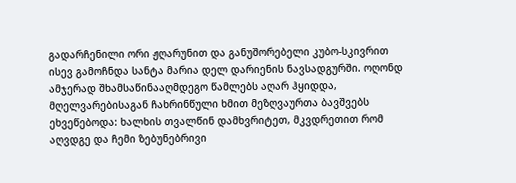გადარჩენილი ორი ჟღარუნით და განუშორებელი კუბო-სკივრით ისევ გამოჩნდა სანტა მარია დელ დარიენის ნავსადგურში. ოღონდ ამჯერად შხამსაწინააღმდეგო წამლებს აღარ ჰყიდდა, მღელვარებისაგან ჩახრინწული ხმით მეზღვაურთა ბავშვებს ეხვეწებოდა: ხალხის თვალწინ დამხვრიტეთ, მკვდრეთით რომ აღვდგე და ჩემი ზებუნებრივი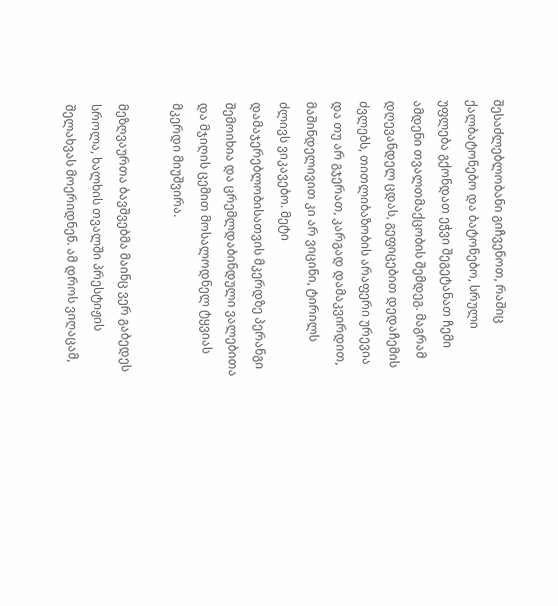შესაძლებლობანი გიჩვენოთ, რაშიც ქალბატონებო და ბატონებო, სრული უფლება გქონდათ ეჭვი შეგეტანათ ჩემი ამდენი თვალთმაქცობის შემდეგ. მაგრამ დღევანდელ ცდას, გეფიცებით დედაჩემის ძვლებს, თითლიბაზობის არაფერი ურევია და თუ არ გჯერათ, კარგად დამაკვირდით, მაშინდელივით კი არ ვიცინი, ტირილს ძლივს ვიკავებო. მეტი დამაჯერებლობისათვის მკერდზე პერანგი შემოიხია და ცრემლდაბინდული ვალებითა და მჯიღის ცემით მოსალოდნელ ტყვიას მკერდი მიუშვირა.

მეზღვაურთა ბავშვებმა მაინც ვერ გაბედეს სროლა, ხალხის თვალში პრესტიჟის შელახვას მოერიდნენ. ამ დროს ვიღაცამ,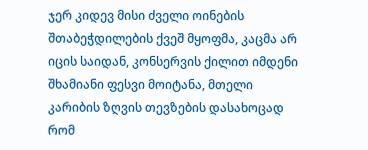ჯერ კიდევ მისი ძველი ოინების შთაბეჭდილების ქვეშ მყოფმა, კაცმა არ იცის საიდან, კონსერვის ქილით იმდენი შხამიანი ფესვი მოიტანა, მთელი კარიბის ზღვის თევზების დასახოცად რომ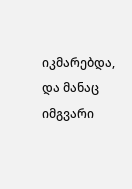იკმარებდა, და მანაც იმგვარი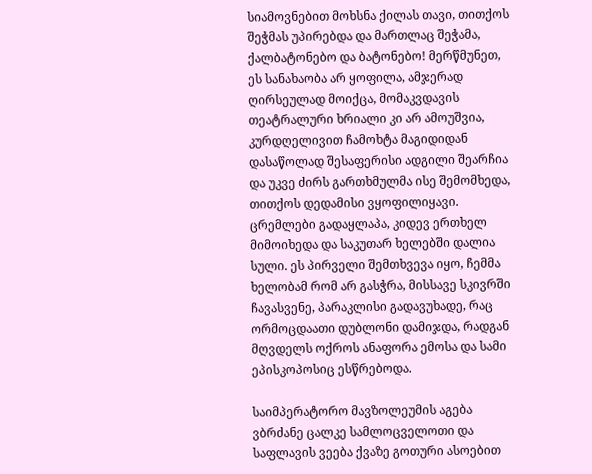სიამოვნებით მოხსნა ქილას თავი, თითქოს შეჭმას უპირებდა და მართლაც შეჭამა, ქალბატონებო და ბატონებო! მერწმუნეთ, ეს სანახაობა არ ყოფილა, ამჯერად ღირსეულად მოიქცა, მომაკვდავის თეატრალური ხრიალი კი არ ამოუშვია, კურდღელივით ჩამოხტა მაგიდიდან დასაწოლად შესაფერისი ადგილი შეარჩია და უკვე ძირს გართხმულმა ისე შემომხედა, თითქოს დედამისი ვყოფილიყავი. ცრემლები გადაყლაპა, კიდევ ერთხელ მიმოიხედა და საკუთარ ხელებში დალია სული. ეს პირველი შემთხვევა იყო, ჩემმა ხელობამ რომ არ გასჭრა, მისსავე სკივრში ჩავასვენე, პარაკლისი გადავუხადე, რაც ორმოცდაათი დუბლონი დამიჯდა, რადგან მღვდელს ოქროს ანაფორა ემოსა და სამი ეპისკოპოსიც ესწრებოდა.

საიმპერატორო მავზოლეუმის აგება ვბრძანე ცალკე სამლოცველოთი და საფლავის ვეება ქვაზე გოთური ასოებით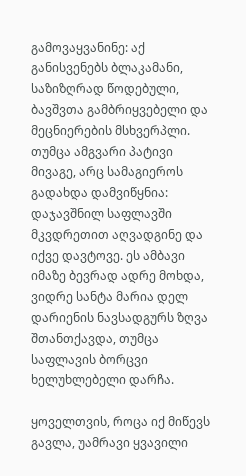გამოვაყვანინე: აქ განისვენებს ბლაკამანი, საზიზღრად წოდებული, ბავშვთა გამბრიყვებელი და მეცნიერების მსხვერპლი. თუმცა ამგვარი პატივი მივაგე, არც სამაგიეროს გადახდა დამვიწყნია: დაჯავშნილ საფლავში მკვდრეთით აღვადგინე და იქვე დავტოვე. ეს ამბავი იმაზე ბევრად ადრე მოხდა, ვიდრე სანტა მარია დელ დარიენის ნავსადგურს ზღვა შთანთქავდა, თუმცა საფლავის ბორცვი ხელუხლებელი დარჩა.

ყოველთვის, როცა იქ მიწევს გავლა, უამრავი ყვავილი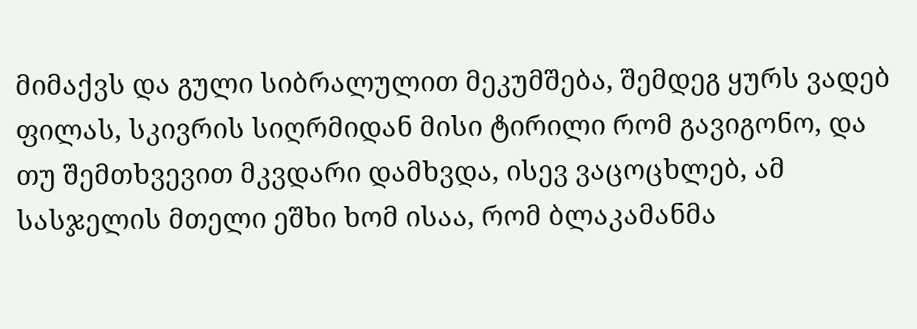მიმაქვს და გული სიბრალულით მეკუმშება, შემდეგ ყურს ვადებ ფილას, სკივრის სიღრმიდან მისი ტირილი რომ გავიგონო, და თუ შემთხვევით მკვდარი დამხვდა, ისევ ვაცოცხლებ, ამ სასჯელის მთელი ეშხი ხომ ისაა, რომ ბლაკამანმა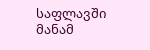საფლავში მანამ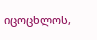იცოცხლოს,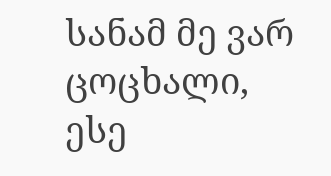სანამ მე ვარ ცოცხალი, ესე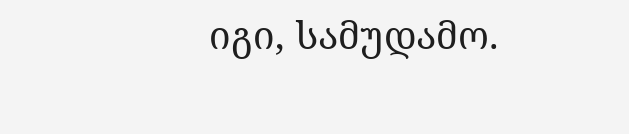იგი, სამუდამო.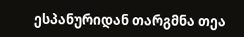ესპანურიდან თარგმნა თეა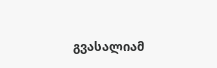გვასალიამ